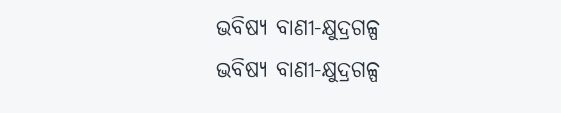ଭବିଷ୍ୟ ବାଣୀ-କ୍ଷୁଦ୍ରଗଳ୍ପ
ଭବିଷ୍ୟ ବାଣୀ-କ୍ଷୁଦ୍ରଗଳ୍ପ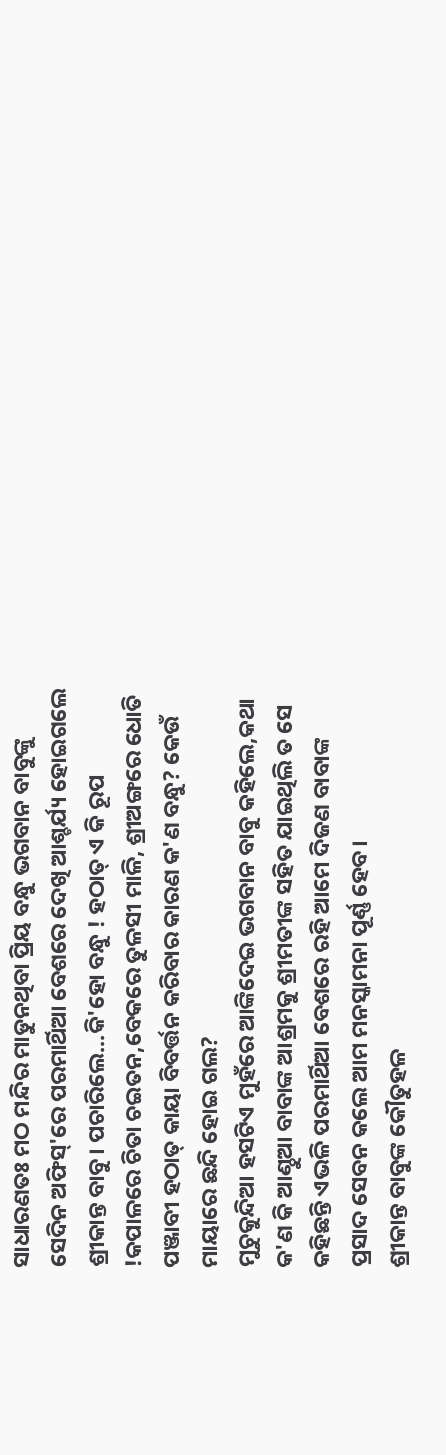ସାଧାରଣତଃ ମଠ ମନ୍ଦିର ମାଡୁନଥିବା ପ୍ରିୟ ବନ୍ଧୁ ଭଗବାନ ବାବୁଙ୍କୁ ସେଦିନ ଅଫିସ୍'ରେ ପରମାର୍ଥିଆ ବେଶରେ ଦେଖି ଆଶ୍ଚର୍ଯ୍ୟ ହୋଇଗଲେ ଶ୍ରୀକାନ୍ତ ବାବୁ। ପଚାରିଲେ...କି'ହୋ ବନ୍ଧୁ ! ହଠାତ୍ ଏ କି ରୂପ !କପାଳରେ ଚିତା ଚଇତନ,ବେକରେ ତୁଳସୀ ମାଳି, ଶ୍ରୀଅଙ୍ଗରେ ଧୋତି ପଞ୍ଜାବୀ ହଠାତ୍ କାୟା ବିବର୍ତ୍ତନ କରିବାର କାରଣ କ'ଣ ବନ୍ଧୁ? କେଉଁ ମାୟାରେ ଛନ୍ଦି ହୋଇ ଗଲ?
ମୁଚୁକୁନ୍ଦିଆ ହସଟିଏ ମୁହଁରେ ଆଙ୍କିଦେଇ ଭଗବାନ ବାବୁ କହିଲେ,କଥା କ'ଣ କି ଆଣ୍ଠୁଆ ବାବାଙ୍କ ଆଶ୍ରମକୁ ଶ୍ରୀମତୀଙ୍କ ସହିତ ଯାଇଥିଲି ତ ସେ କହିଛନ୍ତି ଏଭଳି ପରମାର୍ଥିଆ ବେଶରେ ରହି ଆମେ ଦିଜଣ ବାବାଙ୍କ ପ୍ରସାଦ ସେବନ କଲେ ଆମ ମନସ୍କାମନା ପୂର୍ଣ୍ଣ ହେବ।
ଶ୍ରୀକାନ୍ତ ବାବୁଙ୍କ କୌତୁହଳ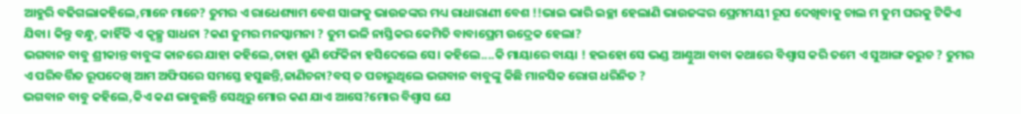ଆହୁରି ବଢିଗଲାକହିଲେ,ମାନେ ମାନେ? ତୁମର ଏ ରାଧେଶ୍ୟାମ ବେଶ ସାଙ୍ଗକୁ ଭାଉଜଙ୍କର ମଧ୍ୟ ରାଧାରାଣୀ ବେଶ !!ଭାଇ ଭାରି ଇଚ୍ଛା ହେଲାଣି ଭାଉଜଙ୍କର ପ୍ରେମମୟୀ ରୂପ ଦେଖିବାକୁ ଚାଲ ମ ତୁମ ଘରକୁ ଟିକିଏ ଯିବା। କିନ୍ତୁ ବନ୍ଧୁ, କାହିଁକି ଏ କୃଚ୍ଛ୍ର ସାଧନା ?କଣ ତୁମର ମନସ୍କାମନା ? ତୁମ ଭଳି ନାସ୍ତିକର କେମିତି ବାବାପ୍ରେମ ଉଦ୍ରେକ ହେଲା?
ଭଗବାନ ବାବୁ ଶ୍ରୀକାନ୍ତ ବାବୁଙ୍କ କାନରେ ଯାହା କହିଲେ,ତାହା ଶୁଣି ଫେଁକିନା ହସିଦେଲେ ସେ। କହିଲେ....କି ମାୟାରେ ବାୟା ! ହଇହୋ ସେ ଭଣ୍ଡ ଆଣ୍ଠୁଆ ବାବା କଥାରେ ବିଶ୍ବାସ କରି ତମେ ଏ ସୁଆଙ୍ଗ କରୁଚ ? ତୁମର ଏ ପରିବର୍ତ୍ତିତ ରୂପଦେଖି ଆମ ଅଫିସରେ ସମସ୍ତେ ହସୁଛନ୍ତି,ଜାଣିଚନା?ବସ୍ ତ ପଚାରୁଥିଲେ ଭଗବାନ ବାବୁଙ୍କୁ କିଛି ମାନସିକ ରୋଗ ଧରିନିତ ?
ଭଗବାନ ବାବୁ କହିଲେ,କିଏ କଣ ଭାବୁଛନ୍ତି ସେଥିରୁ ମୋର କଣ ଯାଏ ଆସେ?ମୋର ବିଶ୍ବାସ ଯେ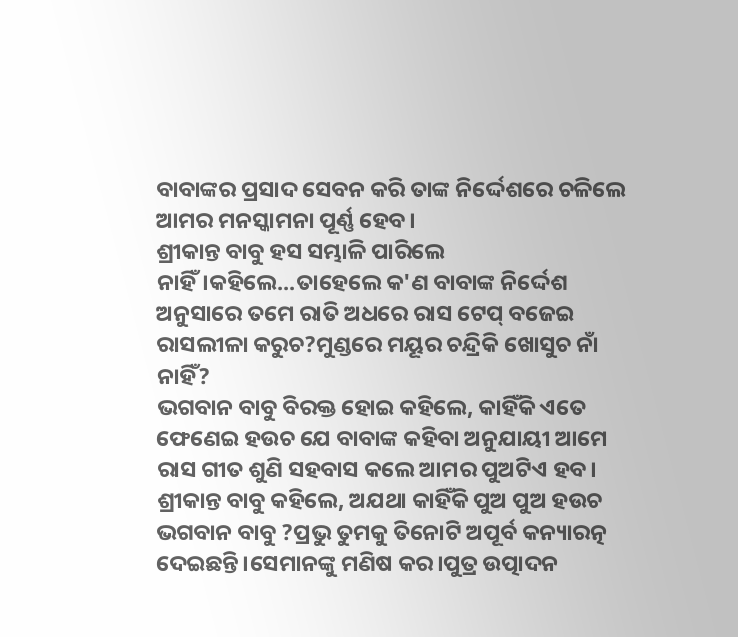ବାବାଙ୍କର ପ୍ରସାଦ ସେବନ କରି ତାଙ୍କ ନିର୍ଦ୍ଦେଶରେ ଚଳିଲେ ଆମର ମନସ୍କାମନା ପୂର୍ଣ୍ଣ ହେବ।
ଶ୍ରୀକାନ୍ତ ବାବୁ ହସ ସମ୍ଭାଳି ପାରିଲେ ନାହିଁ।କହିଲେ...ତାହେଲେ କ'ଣ ବାବାଙ୍କ ନିର୍ଦ୍ଦେଶ ଅନୁସାରେ ତମେ ରାତି ଅଧରେ ରାସ ଟେପ୍ ବଜେଇ ରାସଲୀଳା କରୁଚ?ମୁଣ୍ଡରେ ମୟୂର ଚନ୍ଦ୍ରିକି ଖୋସୁଚ ନାଁ ନାହିଁ?
ଭଗବାନ ବାବୁ ବିରକ୍ତ ହୋଇ କହିଲେ, କାହିଁକି ଏତେ ଫେଣେଇ ହଉଚ ଯେ ବାବାଙ୍କ କହିବା ଅନୁଯାୟୀ ଆମେ ରାସ ଗୀତ ଶୁଣି ସହବାସ କଲେ ଆମର ପୁଅଟିଏ ହବ।
ଶ୍ରୀକାନ୍ତ ବାବୁ କହିଲେ, ଅଯଥା କାହିଁକି ପୁଅ ପୁଅ ହଉଚ ଭଗବାନ ବାବୁ ?ପ୍ରଭୁ ତୁମକୁ ତିନୋଟି ଅପୂର୍ବ କନ୍ୟାରତ୍ନ ଦେଇଛନ୍ତି।ସେମାନଙ୍କୁ ମଣିଷ କର।ପୁତ୍ର ଉତ୍ପାଦନ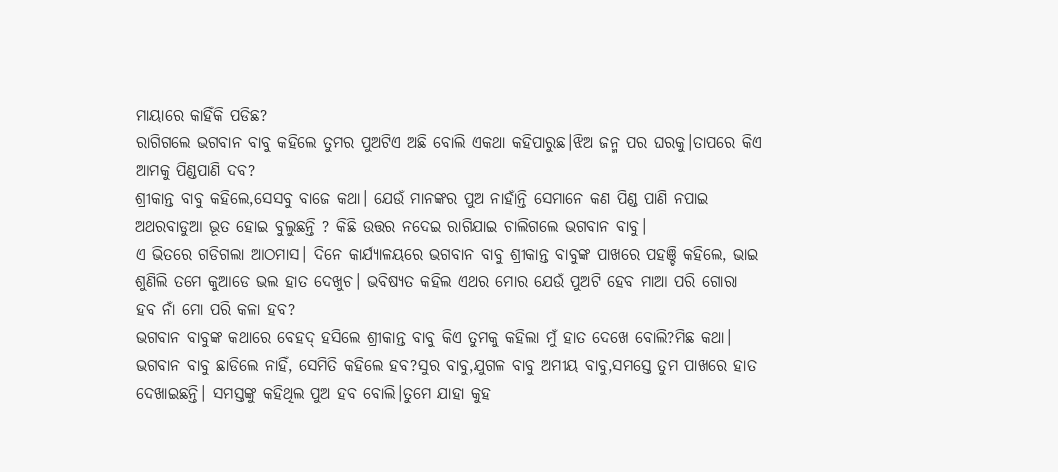ମାୟାରେ କାହିଁକି ପଡିଛ?
ରାଗିଗଲେ ଭଗବାନ ବାବୁ କହିଲେ ତୁମର ପୁଅଟିଏ ଅଛି ବୋଲି ଏକଥା କହିପାରୁଛ।ଝିଅ ଜନ୍ମ ପର ଘରକୁ।ତାପରେ କିଏ ଆମକୁ ପିଣ୍ଡପାଣି ଦବ?
ଶ୍ରୀକାନ୍ତ ବାବୁ କହିଲେ,ସେସବୁ ବାଜେ କଥା। ଯେଉଁ ମାନଙ୍କର ପୁଅ ନାହାଁନ୍ତି ସେମାନେ କଣ ପିଣ୍ଡ ପାଣି ନପାଇ ଅଥରବାଡୁଆ ଭୂତ ହୋଇ ବୁଲୁଛନ୍ତି ? କିଛି ଉତ୍ତର ନଦେଇ ରାଗିଯାଇ ଚାଲିଗଲେ ଭଗବାନ ବାବୁ।
ଏ ଭିତରେ ଗଡିଗଲା ଆଠମାସ। ଦିନେ କାର୍ଯ୍ୟାଳୟରେ ଭଗବାନ ବାବୁ ଶ୍ରୀକାନ୍ତ ବାବୁଙ୍କ ପାଖରେ ପହଞ୍ଚି କହିଲେ, ଭାଇ ଶୁଣିଲି ତମେ କୁଆଡେ ଭଲ ହାତ ଦେଖୁଚ। ଭବିଷ୍ୟତ କହିଲ ଏଥର ମୋର ଯେଉଁ ପୁଅଟି ହେବ ମାଆ ପରି ଗୋରା ହବ ନାଁ ମୋ ପରି କଳା ହବ?
ଭଗବାନ ବାବୁଙ୍କ କଥାରେ ବେହଦ୍ ହସିଲେ ଶ୍ରୀକାନ୍ତ ବାବୁ କିଏ ତୁମକୁ କହିଲା ମୁଁ ହାତ ଦେଖେ ବୋଲି?ମିଛ କଥା।
ଭଗବାନ ବାବୁ ଛାଡିଲେ ନାହିଁ, ସେମିତି କହିଲେ ହବ?ସୁର ବାବୁ,ଯୁଗଳ ବାବୁ ଅମୀୟ ବାବୁ,ସମସ୍ତେ ତୁମ ପାଖରେ ହାତ ଦେଖାଇଛନ୍ତି। ସମସ୍ତଙ୍କୁ କହିଥିଲ ପୁଅ ହବ ବୋଲି।ତୁମେ ଯାହା କୁହ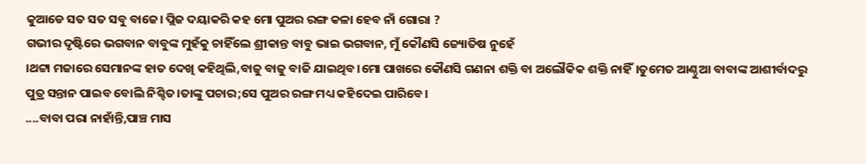କୁଆଡେ ସତ ସତ ସବୁ ବାଜେ। ପ୍ଲିଜ ଦୟାକରି କହ ମୋ ପୁଅର ରଙ୍ଗ କଳା ହେବ ନାଁ ଗୋରା ?
ଗଭୀର ଦୃଷ୍ଟିରେ ଭଗବାନ ବାବୁଙ୍କ ମୁହଁକୁ ଚାହିଁଲେ ଶ୍ରୀକାନ୍ତ ବାବୁ ଭାଇ ଭଗବାନ, ମୁଁ କୌଣସି ଜ୍ୟୋତିଷ ନୁହେଁ
।ଥଟ୍ଟା ମଜାରେ ସେମାନଙ୍କ ହାତ ଦେଖି କହିଥିଲି,ବାଜୁ ବାଜୁ ବାଜି ଯାଇଥିବ।ମୋ ପାଖରେ କୌଣସି ଗଣନା ଶକ୍ତି ବା ଅଲୌକିକ ଶକ୍ତି ନାହିଁ।ତୁମେତ ଆଣ୍ଠୁଆ ବାବାଙ୍କ ଆଶୀର୍ବାଦରୁ ପୁତ୍ର ସନ୍ତାନ ପାଇବ ବୋଲି ନିଶ୍ଚିତ।ତାଙ୍କୁ ପଚାର;ସେ ପୁଅର ରଙ୍ଗ ମଧ୍ୟ କହିଦେଇ ପାରିବେ।
....ବାବା ପରା ନାହାଁନ୍ତି,ପାଞ୍ଚ ମାସ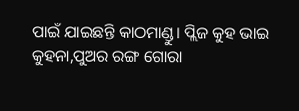ପାଇଁ ଯାଇଛନ୍ତି କାଠମାଣ୍ଡୁ। ପ୍ଲିଜ କୁହ ଭାଇ କୁହନା,ପୁଅର ରଙ୍ଗ ଗୋରା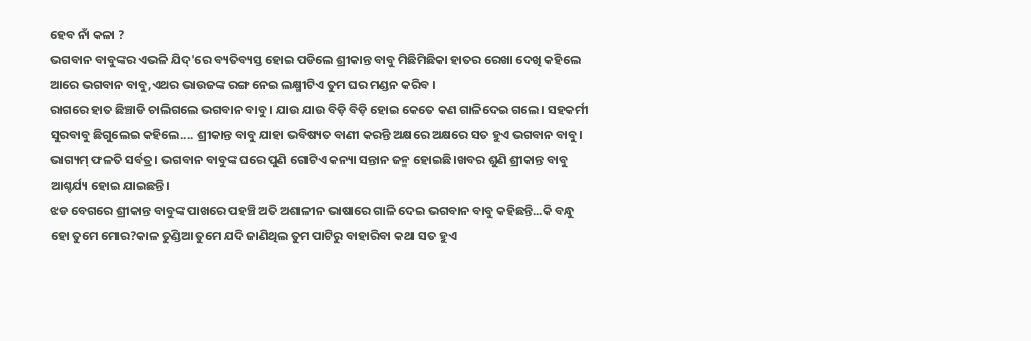ହେବ ନାଁ କଳା ?
ଭଗବାନ ବାବୁଙ୍କର ଏଭଳି ଯିଦ୍'ରେ ବ୍ୟତିବ୍ୟସ୍ତ ହୋଇ ପଡିଲେ ଶ୍ରୀକାନ୍ତ ବାବୁ ମିଛିମିଛିକା ହାତର ରେଖା ଦେଖି କହିଲେ ଆରେ ଭଗବାନ ବାବୁ,ଏଥର ଭାଉଜଙ୍କ ରଙ୍ଗ ନେଇ ଲକ୍ଷ୍ମୀଟିଏ ତୁମ ଘର ମଣ୍ଡନ କରିବ ।
ରାଗରେ ହାତ ଛିଞ୍ଚାଡି ଚାଲିଗଲେ ଭଗବାନ ବାବୁ । ଯାଉ ଯାଉ ବିଡ଼ି ବିଡ଼ି ହୋଇ କେତେ କଣ ଗାଳିଦେଇ ଗଲେ । ସହକର୍ମୀ ସୁରବାବୁ ଛିଗୁଲେଇ କହିଲେ.... ଶ୍ରୀକାନ୍ତ ବାବୁ ଯାହା ଭବିଷ୍ୟତ ବାଣୀ କରନ୍ତି ଅକ୍ଷରେ ଅକ୍ଷରେ ସତ ହୁଏ ଭଗବାନ ବାବୁ।
ଭାଗ୍ୟମ୍ ଫଳତି ସର୍ବତ୍ର। ଭଗବାନ ବାବୁଙ୍କ ଘରେ ପୁଣି ଗୋଟିଏ କନ୍ୟା ସନ୍ତାନ ଜନ୍ମ ହୋଇଛି।ଖବର ଶୁଣି ଶ୍ରୀକାନ୍ତ ବାବୁ ଆଶ୍ଚର୍ଯ୍ୟ ହୋଇ ଯାଇଛନ୍ତି।
ଝଡ ବେଗରେ ଶ୍ରୀକାନ୍ତ ବାବୁଙ୍କ ପାଖରେ ପହଞ୍ଚି ଅତି ଅଶାଳୀନ ଭାଷାରେ ଗାଳି ଦେଇ ଭଗବାନ ବାବୁ କହିଛନ୍ତି...କି ବନ୍ଧୁ ହୋ ତୁମେ ମୋର?କାଳ ତୁଣ୍ଡିଆ ତୁମେ ଯଦି ଜାଣିଥିଲ ତୁମ ପାଟିରୁ ବାହାରିବା କଥା ସତ ହୁଏ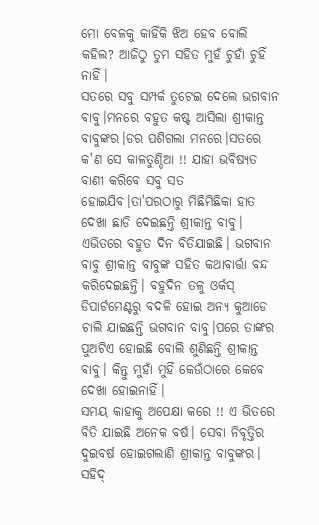ମୋ ବେଳକୁ କାହିଁକି ଝିଅ ହେବ ବୋଲି କହିଲ? ଆଜିଠୁ ତୁମ ସହିତ ମୁହଁ ଚୁହାଁ ଚୁହିଁ ନାହିଁ।
ସତରେ ସବୁ ସମ୍ପର୍କ ତୁଟେଇ ଦେଲେ ଭଗବାନ ବାବୁ।ମନରେ ବହୁତ କଷ୍ଟ ଆସିଲା ଶ୍ରୀକାନ୍ତ ବାବୁଙ୍କର।ଡର ପଶିଗଲା ମନରେ।ସତରେ କ'ଣ ସେ କାଳତୁଣ୍ଡିଆ !! ଯାହା ଭବିଷ୍ୟତ ବାଣୀ କରିବେ ସବୁ ସତ ହୋଇଯିବ।ତା'ପରଠାରୁ ମିଛିମିଛିକା ହାତ ଦେଖା ଛାଡି ଦେଇଛନ୍ତି ଶ୍ରୀକାନ୍ତ ବାବୁ।
ଏଭିତରେ ବହୁତ ଦିନ ବିତିଯାଇଛି। ଭଗବାନ ବାବୁ ଶ୍ରୀକାନ୍ତ ବାବୁଙ୍କ ସହିତ କଥାବାର୍ତ୍ତା ବନ୍ଦ କରିଦେଇଛନ୍ତି। ବହୁଦିନ ତଳୁ ଓର୍କସ୍ ଡିପାର୍ଟମେଣ୍ଟରୁ ବଦଳି ହୋଇ ଅନ୍ୟ କୁଆଡେ ଚାଲି ଯାଇଛନ୍ତି ଭଗବାନ ବାବୁ।ପରେ ତାଙ୍କର ପୁଅଟିଏ ହୋଇଛି ବୋଲି ଶୁଣିଛନ୍ତି ଶ୍ରୀକାନ୍ତ ବାବୁ। କିନ୍ତୁ ମୁହାଁ ମୁହିଁ କେଉଁଠାରେ କେବେ ଦେଖା ହୋଇନାହିଁ।
ସମୟ କାହାକୁ ଅପେକ୍ଷା କରେ !! ଏ ଭିତରେ ବିତି ଯାଇଛି ଅନେକ ବର୍ଷ। ସେବା ନିବୃତ୍ତିର ଦୁଇବର୍ଷ ହୋଇଗଲାଣି ଶ୍ରୀକାନ୍ତ ବାବୁଙ୍କର। ସହିଦ୍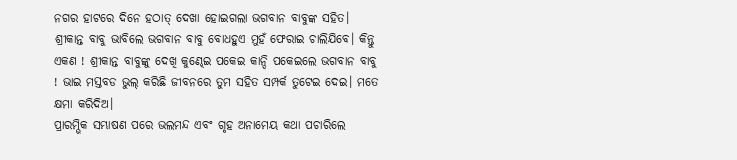ନଗର ହାଟରେ ଦିନେ ହଠାତ୍ ଦେଖା ହୋଇଗଲା ଭଗବାନ ବାବୁଙ୍କ ସହିତ। ଶ୍ରୀକାନ୍ତ ବାବୁ ଭାବିଲେ ଭଗବାନ ବାବୁ ବୋଧହୁଏ ମୁହଁ ଫେରାଇ ଚାଲିଯିବେ। କିନ୍ତୁ ଏକଣ ! ଶ୍ରୀକାନ୍ତ ବାବୁଙ୍କୁ ଦେଖି କୁଣ୍ଢେଇ ପକେଇ କାନ୍ଦି ପକେଇଲେ ଭଗବାନ ବାବୁ ! ଭାଇ ମସ୍ତବଡ ଭୁଲ୍ କରିଛି ଜୀବନରେ ତୁମ ସହିତ ସମ୍ପର୍କ ତୁଟେଇ ଦେଇ। ମତେ କ୍ଷମା କରିଦିଅ।
ପ୍ରାରମ୍ଭିକ ସମ୍ଭାଷଣ ପରେ ଭଲମନ୍ଦ ଏବଂ ଗୃହ ଅନାମେୟ କଥା ପଚାରିଲେ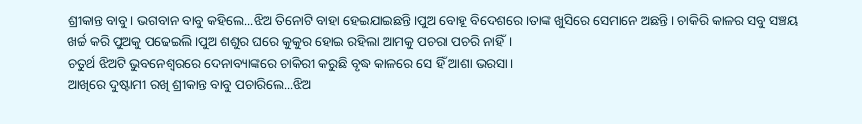ଶ୍ରୀକାନ୍ତ ବାବୁ। ଭଗବାନ ବାବୁ କହିଲେ...ଝିଅ ତିନୋଟି ବାହା ହେଇଯାଇଛନ୍ତି।ପୁଅ ବୋହୂ ବିଦେଶରେ।ତାଙ୍କ ଖୁସିରେ ସେମାନେ ଅଛନ୍ତି। ଚାକିରି କାଳର ସବୁ ସଞ୍ଚୟ ଖର୍ଚ୍ଚ କରି ପୁଅକୁ ପଢେଇଲି।ପୁଅ ଶଶୁର ଘରେ କୁକୁର ହୋଇ ରହିଲା ଆମକୁ ପଚରା ପଚରି ନାହିଁ।
ଚତୁର୍ଥ ଝିଅଟି ଭୁବନେଶ୍ଵରରେ ଦେନାବ୍ୟାଙ୍କରେ ଚାକିରୀ କରୁଛି ବୃଦ୍ଧ କାଳରେ ସେ ହିଁ ଆଶା ଭରସା।
ଆଖିରେ ଦୁଷ୍ଟାମୀ ରଖି ଶ୍ରୀକାନ୍ତ ବାବୁ ପଚାରିଲେ...ଝିଅ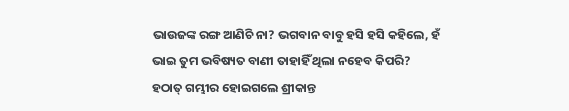ଭାଉଜଙ୍କ ରଙ୍ଗ ଆଣିଚି ନା? ଭଗବାନ ବାବୁ ହସି ହସି କହିଲେ, ହଁ ଭାଇ ତୁମ ଭବିଷ୍ୟତ ବାଣୀ ତାହାହିଁ ଥିଲା ନହେବ କିପରି?
ହଠାତ୍ ଗମ୍ଭୀର ହୋଇଗଲେ ଶ୍ରୀକାନ୍ତ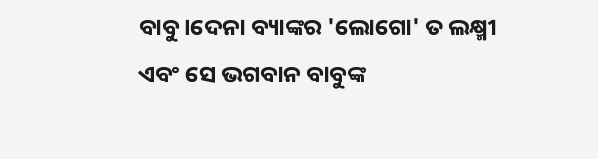ବାବୁ।ଦେନା ବ୍ୟାଙ୍କର 'ଲୋଗୋ' ତ ଲକ୍ଷ୍ମୀ ଏବଂ ସେ ଭଗବାନ ବାବୁଙ୍କ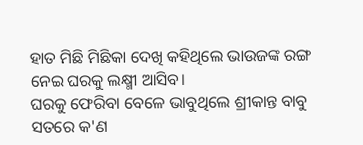ହାତ ମିଛି ମିଛିକା ଦେଖି କହିଥିଲେ ଭାଉଜଙ୍କ ରଙ୍ଗ ନେଇ ଘରକୁ ଲକ୍ଷ୍ମୀ ଆସିବ।
ଘରକୁ ଫେରିବା ବେଳେ ଭାବୁଥିଲେ ଶ୍ରୀକାନ୍ତ ବାବୁ ସତରେ କ'ଣ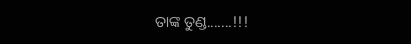ତାଙ୍କ ତୁଣ୍ଡ.......!!!